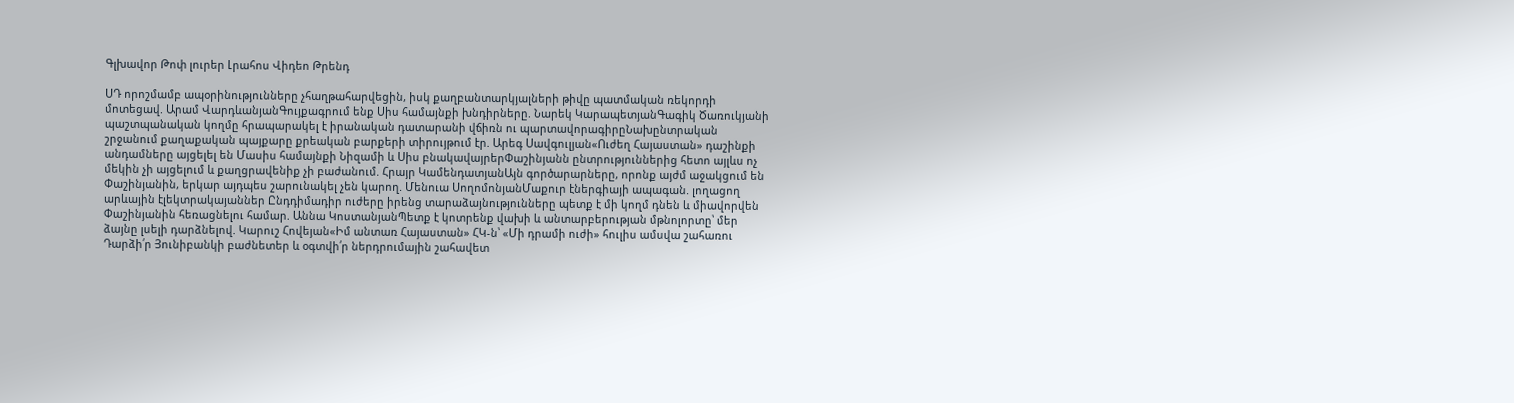Գլխավոր Թոփ լուրեր Լրահոս Վիդեո Թրենդ

ՍԴ որոշմամբ ապօրինությունները չհաղթահարվեցին, իսկ քաղբանտարկյալների թիվը պատմական ռեկորդի մոտեցավ. Արամ ՎարդևանյանԳույքագրում ենք Սիս համայնքի խնդիրները. Նարեկ ԿարապետյանԳագիկ Ծառուկյանի պաշտպանական կողմը հրապարակել է իրանական դատարանի վճիռն ու պարտավորագիրըՆախընտրական շրջանում քաղաքական պայքարը քրեական բարքերի տիրույթում էր. Արեգ Սավգուլյան«Ուժեղ Հայաստան» դաշինքի անդամները այցելել են Մասիս համայնքի Նիզամի և Սիս բնակավայրերՓաշինյանն ընտրություններից հետո այլևս ոչ մեկին չի այցելում և քաղցրավենիք չի բաժանում. Հրայր ԿամենդատյանԱյն գործարարները, որոնք այժմ աջակցում են Փաշինյանին, երկար այդպես շարունակել չեն կարող. Մենուա ՍողոմոնյանՄաքուր էներգիայի ապագան. լողացող արևային էլեկտրակայաններ Ընդդիմադիր ուժերը իրենց տարաձայնությունները պետք է մի կողմ դնեն և միավորվեն Փաշինյանին հեռացնելու համար. Աննա ԿոստանյանՊետք է կոտրենք վախի և անտարբերության մթնոլորտը՝ մեր ձայնը լսելի դարձնելով. Կարուշ Հովեյան«Իմ անտառ Հայաստան» ՀԿ-ն՝ «Մի դրամի ուժի» հուլիս ամսվա շահառու Դարձի՛ր Յունիբանկի բաժնետեր և օգտվի՛ր ներդրումային շահավետ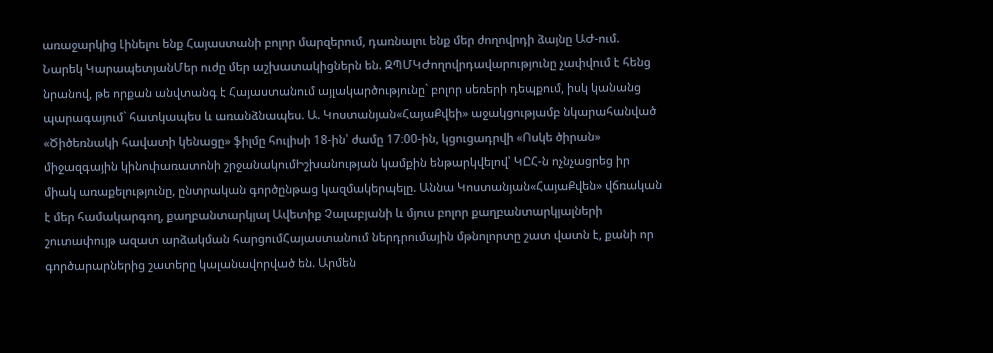առաջարկից Լինելու ենք Հայաստանի բոլոր մարզերում, դառնալու ենք մեր ժողովրդի ձայնը ԱԺ-ում. Նարեկ ԿարապետյանՄեր ուժը մեր աշխատակիցներն են. ԶՊՄԿԺողովրդավարությունը չափվում է հենց նրանով, թե որքան անվտանգ է Հայաստանում այլակարծությունը` բոլոր սեռերի դեպքում, իսկ կանանց պարագայում` հատկապես և առանձնապես. Ա. Կոստանյան«ՀայաՔվեի» աջակցությամբ նկարահանված «Ծիծեռնակի հավատի կենացը» ֆիլմը հուլիսի 18-ին՝ ժամը 17։00-ին, կցուցադրվի «Ոսկե ծիրան» միջազգային կինոփառատոնի շրջանակումԻշխանության կամքին ենթարկվելով՝ ԿԸՀ-ն ոչնչացրեց իր միակ առաքելությունը, ընտրական գործընթաց կազմակերպելը. Աննա Կոստանյան«ՀայաՔվեն» վճռական է մեր համակարգող, քաղբանտարկյալ Ավետիք Չալաբյանի և մյուս բոլոր քաղբանտարկյալների շուտափույթ ազատ արձակման հարցումՀայաստանում ներդրումային մթնոլորտը շատ վատն է, քանի որ գործարարներից շատերը կալանավորված են. Արմեն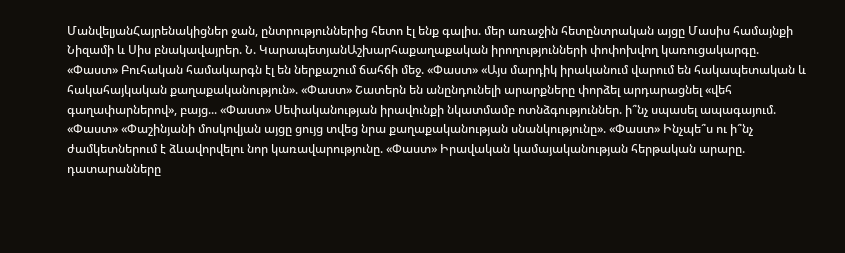ՄանվելյանՀայրենակիցներ ջան, ընտրություններից հետո էլ ենք գալիս. մեր առաջին հետընտրական այցը Մասիս համայնքի Նիզամի և Սիս բնակավայրեր. Ն. ԿարապետյանԱշխարհաքաղաքական իրողությունների փոփոխվող կառուցակարգը. «Փաստ» Բուհական համակարգն էլ են ներքաշում ճահճի մեջ. «Փաստ» «Այս մարդիկ իրականում վարում են հակապետական և հակահայկական քաղաքականություն». «Փաստ» Շատերն են անընդունելի արարքները փորձել արդարացնել «վեհ գաղափարներով», բայց... «Փաստ» Սեփականության իրավունքի նկատմամբ ոտնձգություններ. ի՞նչ սպասել ապագայում. «Փաստ» «Փաշինյանի մոսկովյան այցը ցույց տվեց նրա քաղաքականության սնանկությունը». «Փաստ» Ինչպե՞ս ու ի՞նչ ժամկետներում է ձևավորվելու նոր կառավարությունը. «Փաստ» Իրավական կամայականության հերթական արարը. դատարանները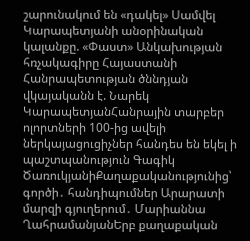շարունակում են «դակել» Սամվել Կարապետյանի անօրինական կալանքը. «Փաստ» Անկախության հռչակագիրը Հայաստանի Հանրապետության ծննդյան վկայականն է. Նարեկ ԿարապետյանՀանրային տարբեր ոլորտների 100-ից ավելի ներկայացուցիչներ հանդես են եկել ի պաշտպանություն Գագիկ ԾառուկյանիՔաղաքականությունից՝ գործի․ հանդիպումներ Արարատի մարզի գյուղերում․ Մարիաննա ՂահրամանյանԵրբ քաղաքական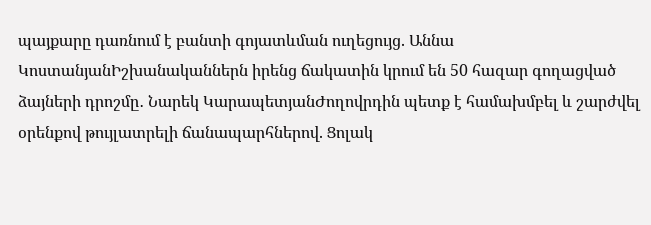պայքարը դառնում է բանտի գոյատևման ուղեցույց. Աննա ԿոստանյանԻշխանականներն իրենց ճակատին կրում են 50 հազար գողացված ձայների դրոշմը․ Նարեկ ԿարապետյանԺողովրդին պետք է համախմբել և շարժվել օրենքով թույլատրելի ճանապարհներով. Ցոլակ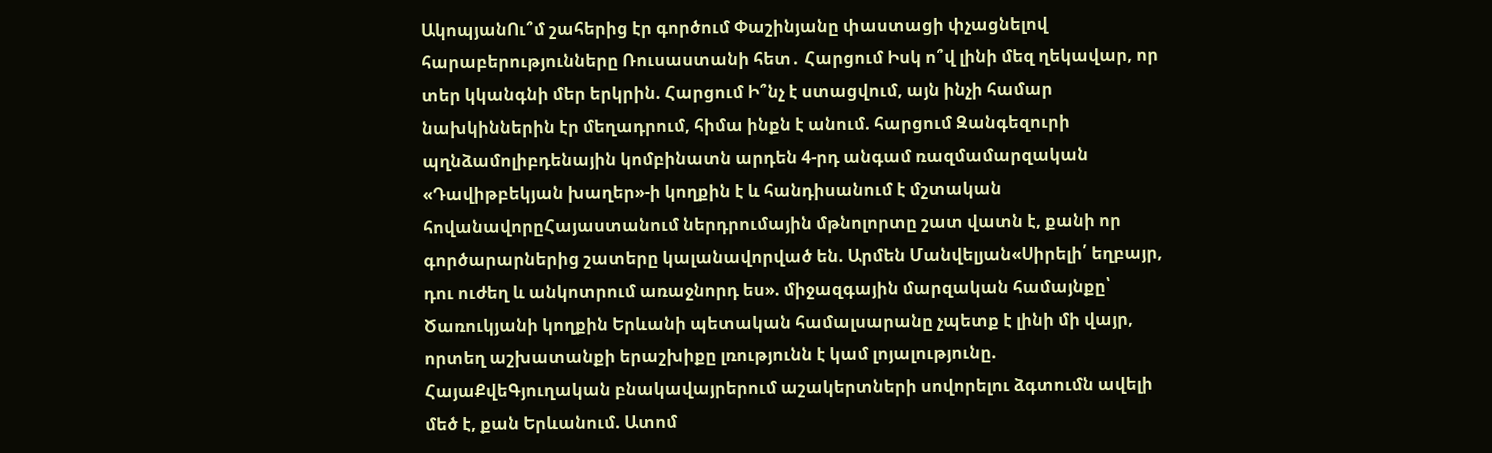ԱկոպյանՈւ՞մ շահերից էր գործում Փաշինյանը փաստացի փչացնելով հարաբերությունները Ռուսաստանի հետ․ Հարցում Իսկ ո՞վ լինի մեզ ղեկավար, որ տեր կկանգնի մեր երկրին. Հարցում Ի՞նչ է ստացվում, այն ինչի համար նախկիններին էր մեղադրում, հիմա ինքն է անում. հարցում Զանգեզուրի պղնձամոլիբդենային կոմբինատն արդեն 4-րդ անգամ ռազմամարզական «Դավիթբեկյան խաղեր»-ի կողքին է և հանդիսանում է մշտական հովանավորըՀայաստանում ներդրումային մթնոլորտը շատ վատն է, քանի որ գործարարներից շատերը կալանավորված են. Արմեն Մանվելյան«Սիրելի՛ եղբայր, դու ուժեղ և անկոտրում առաջնորդ ես». միջազգային մարզական համայնքը՝ Ծառուկյանի կողքին Երևանի պետական համալսարանը չպետք է լինի մի վայր, որտեղ աշխատանքի երաշխիքը լռությունն է կամ լոյալությունը. ՀայաՔվեԳյուղական բնակավայրերում աշակերտների սովորելու ձգտումն ավելի մեծ է, քան Երևանում. Ատոմ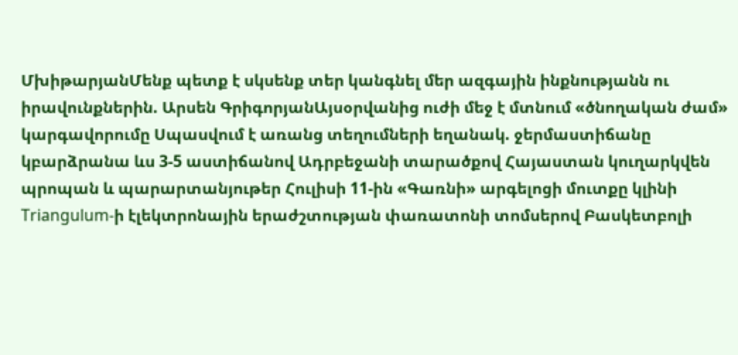ՄխիթարյանՄենք պետք է սկսենք տեր կանգնել մեր ազգային ինքնությանն ու իրավունքներին. Արսեն ԳրիգորյանԱյսօրվանից ուժի մեջ է մտնում «ծնողական ժամ» կարգավորումը Սպասվում է առանց տեղումների եղանակ. ջերմաստիճանը կբարձրանա ևս 3-5 աստիճանով Ադրբեջանի տարածքով Հայաստան կուղարկվեն պրոպան և պարարտանյութեր Հուլիսի 11-ին «Գառնի» արգելոցի մուտքը կլինի Triangulum-ի էլեկտրոնային երաժշտության փառատոնի տոմսերով Բասկետբոլի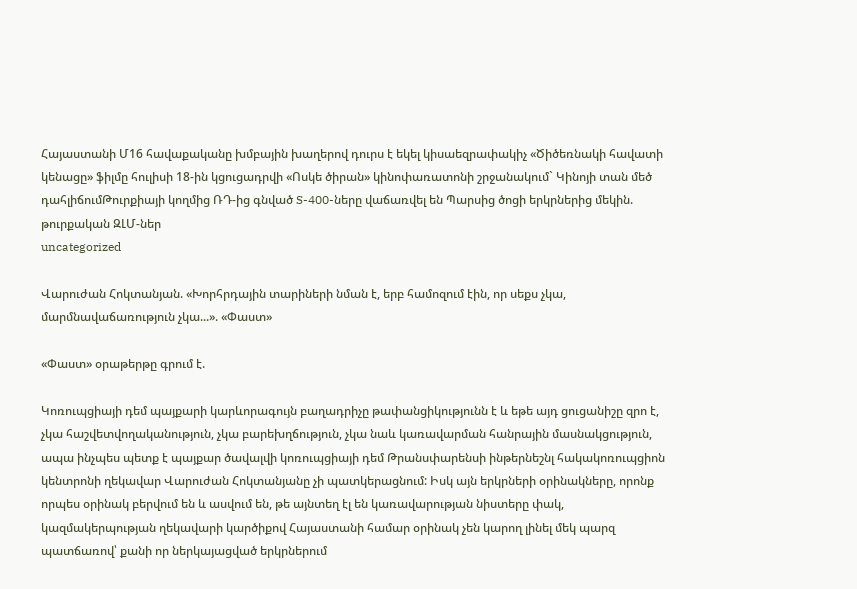Հայաստանի Մ16 հավաքականը խմբային խաղերով դուրս է եկել կիսաեզրափակիչ «Ծիծեռնակի հավատի կենացը» ֆիլմը հուլիսի 18-ին կցուցադրվի «Ոսկե ծիրան» կինոփառատոնի շրջանակում` Կինոյի տան մեծ դահլիճումԹուրքիայի կողմից ՌԴ-ից գնված S-400-ները վաճառվել են Պարսից ծոցի երկրներից մեկին. թուրքական ԶԼՄ-ներ
uncategorized

Վարուժան Հոկտանյան. «Խորհրդային տարիների նման է, երբ համոզում էին, որ սեքս չկա, մարմնավաճառություն չկա...». «Փաստ»

«Փաստ» օրաթերթը գրում է.

Կոռուպցիայի դեմ պայքարի կարևորագույն բաղադրիչը թափանցիկությունն է և եթե այդ ցուցանիշը զրո է, չկա հաշվետվողականություն, չկա բարեխղճություն, չկա նաև կառավարման հանրային մասնակցություն, ապա ինչպես պետք է պայքար ծավալվի կոռուպցիայի դեմ Թրանսփարենսի ինթերնեշնլ հակակոռուպցիոն կենտրոնի ղեկավար Վարուժան Հոկտանյանը չի պատկերացնում: Իսկ այն երկրների օրինակները, որոնք որպես օրինակ բերվում են և ասվում են, թե այնտեղ էլ են կառավարության նիստերը փակ, կազմակերպության ղեկավարի կարծիքով Հայաստանի համար օրինակ չեն կարող լինել մեկ պարզ պատճառով՝ քանի որ ներկայացված երկրներում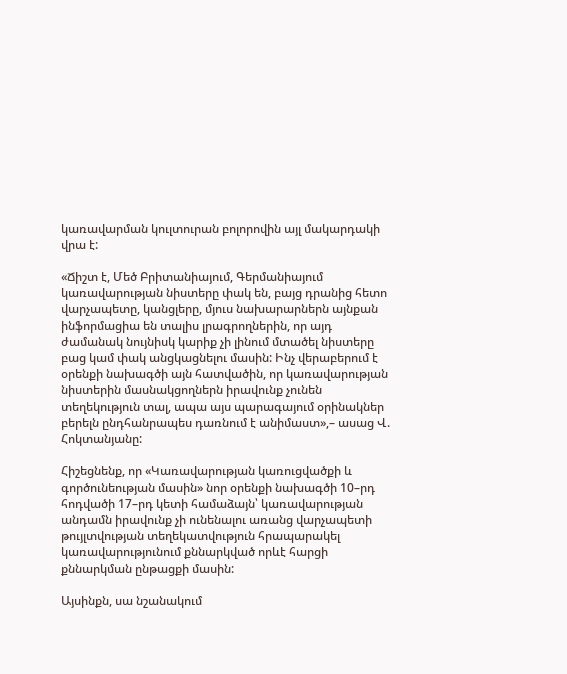կառավարման կուլտուրան բոլորովին այլ մակարդակի վրա է:

«Ճիշտ է, Մեծ Բրիտանիայում, Գերմանիայում կառավարության նիստերը փակ են, բայց դրանից հետո վարչապետը, կանցլերը, մյուս նախարարներն այնքան ինֆորմացիա են տալիս լրագրողներին, որ այդ ժամանակ նույնիսկ կարիք չի լինում մտածել նիստերը բաց կամ փակ անցկացնելու մասին: Ինչ վերաբերում է օրենքի նախագծի այն հատվածին, որ կառավարության նիստերին մասնակցողներն իրավունք չունեն տեղեկություն տալ, ապա այս պարագայում օրինակներ բերելն ընդհանրապես դառնում է անիմաստ»,– ասաց Վ. Հոկտանյանը:

Հիշեցնենք, որ «Կառավարության կառուցվածքի և գործունեության մասին» նոր օրենքի նախագծի 10–րդ հոդվածի 17–րդ կետի համաձայն՝ կառավարության անդամն իրավունք չի ունենալու առանց վարչապետի թույլտվության տեղեկատվություն հրապարակել կառավարությունում քննարկված որևէ հարցի քննարկման ընթացքի մասին:

Այսինքն, սա նշանակում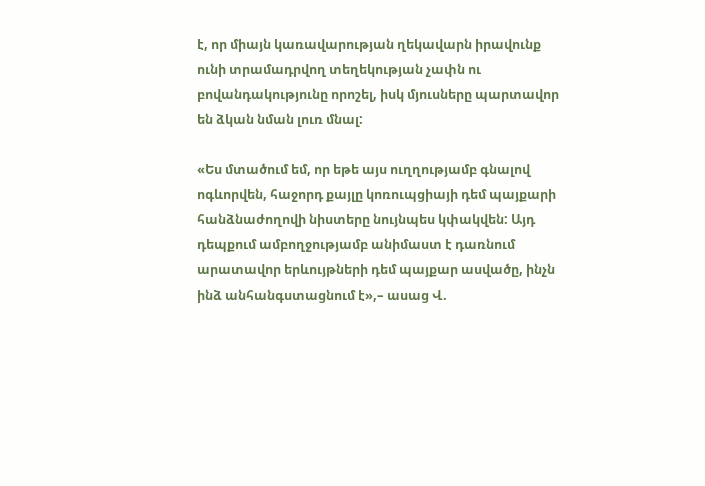է, որ միայն կառավարության ղեկավարն իրավունք ունի տրամադրվող տեղեկության չափն ու բովանդակությունը որոշել, իսկ մյուսները պարտավոր են ձկան նման լուռ մնալ:

«Ես մտածում եմ, որ եթե այս ուղղությամբ գնալով ոգևորվեն, հաջորդ քայլը կոռուպցիայի դեմ պայքարի հանձնաժողովի նիստերը նույնպես կփակվեն: Այդ դեպքում ամբողջությամբ անիմաստ է դառնում արատավոր երևույթների դեմ պայքար ասվածը, ինչն ինձ անհանգստացնում է»,– ասաց Վ.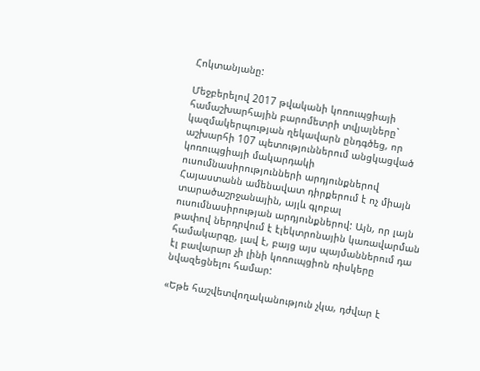Հոկտանյանը:

Մեջբերելով 2017 թվականի կոռուպցիայի համաշխարհային բարոմետրի տվյալները` կազմակերպության ղեկավարն ընդգծեց, որ աշխարհի 107 պետություններում անցկացված կոռուպցիայի մակարդակի ուսումնասիրությունների արդյունքներով Հայաստանն ամենավատ դիրքերում է ոչ միայն տարածաշրջանային, այլև գլոբալ ուսումնասիրության արդյունքներով: Այն, որ լայն թափով ներդրվում է էլեկտրոնային կառավարման համակարգը, լավ է, բայց այս պայմաններում դա էլ բավարար չի լինի կոռուպցիոն ռիսկերը նվազեցնելու համար:

«Եթե հաշվետվողականություն չկա, դժվար է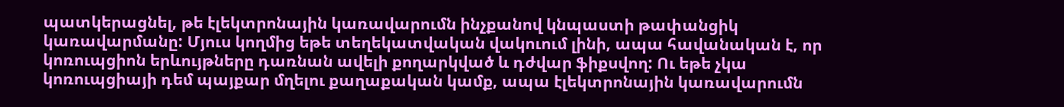պատկերացնել, թե էլեկտրոնային կառավարումն ինչքանով կնպաստի թափանցիկ կառավարմանը: Մյուս կողմից եթե տեղեկատվական վակուում լինի, ապա հավանական է, որ կոռուպցիոն երևույթները դառնան ավելի քողարկված և դժվար ֆիքսվող: Ու եթե չկա կոռուպցիայի դեմ պայքար մղելու քաղաքական կամք, ապա էլեկտրոնային կառավարումն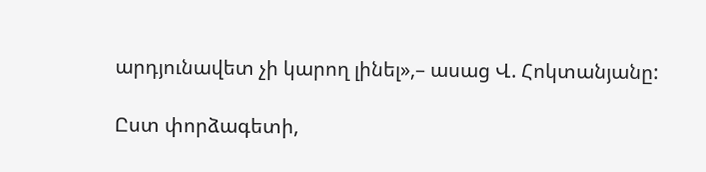արդյունավետ չի կարող լինել»,– ասաց Վ. Հոկտանյանը:

Ըստ փորձագետի,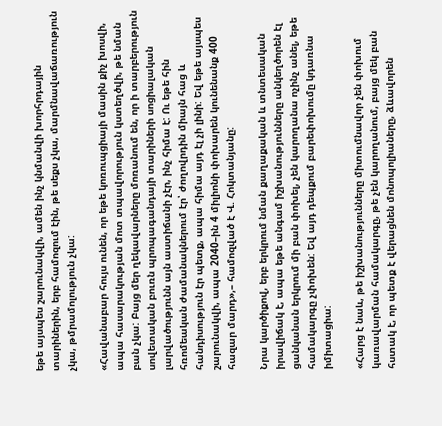եթե այսպես շարունակվի, ամեն ինչ կնմանվի խորհրդային տարիներին, երբ համոզում էին, թե սեքս չկա, մարմնավաճառություն չկա, թմրամոլություն չկա:

«Հավանաբար հույս ունեն, որ եթե կոռուպցիայի մասին քիչ խոսվի, ապա հասարակության մոտ տպավորություն կստեղծվի, թե նման բան չկա: Բայց մեր ղեկավարները մոռանում են, որ ի տարբերություն սովետական բուռն պրոպագանդայի տարիների սոցիալական լարվածությունն այն աստիճանի չէր, ինչ հիմա է: Ու եթե հին հռոմեական ժամանակներում էր՝ ժողովրդին միայն հաց և հանդիսություն էր պետք, ապա հիմա այդ էլ չի լինի: Եվ եթե այսպես շարունակվի, ապա 2040–ին 4 միլիոնի փոխարեն կունենանք 400 հազար մարդ»,– համոզված է Վ. Հոկտանյանը:

Նրա կարծիքով, երբ երկրում նման քաղաքական և տնտեսական իրավիճակ է, ապա եթե անգամ իշխանությունները անկեղծորեն էլ ցանկանան երկրում մի բան փոխել, չեն կարողանա ոչինչ անել, եթե համակարգը չփոխեն: Եվ այդ դեպքում բարեփոխումը կդառնա իմիտացիա:

«Հարց է նաև, թե իշխանությունները միտումնավոր չեն փոխում կառավարման համակարգը, թե չեն կարողանում, բայց մեկ բան հստակ է, որ պետք է վերացնեն մոնոպոլիաները, ձևավորեն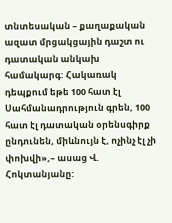տնտեսական – քաղաքական ազատ մրցակցային դաշտ ու դատական անկախ համակարգ: Հակառակ դեպքում եթե 100 հատ էլ Սահմանադրություն գրեն, 100 հատ էլ դատական օրենսգիրք ընդունեն, միևնույն է, ոչինչ էլ չի փոխվի»,– ասաց Վ. Հոկտանյանը: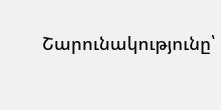Շարունակությունը՝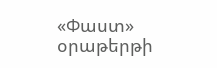«Փաստ» օրաթերթի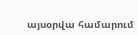այսօրվա համարում